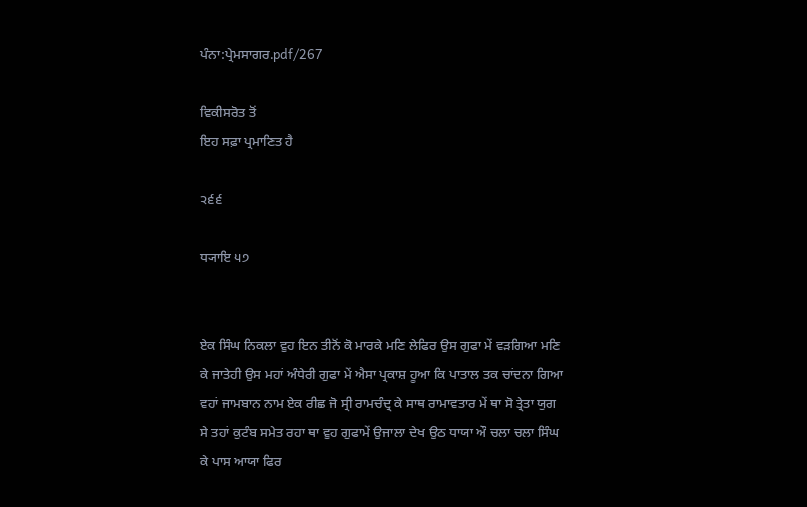ਪੰਨਾ:ਪ੍ਰੇਮਸਾਗਰ.pdf/267

ਵਿਕੀਸਰੋਤ ਤੋਂ
ਇਹ ਸਫ਼ਾ ਪ੍ਰਮਾਣਿਤ ਹੈ

੨੬੬

ਧ੍ਯਾਇ ੫੭


ਏਕ ਸਿੰਘ ਨਿਕਲਾ ਵੁਹ ਇਨ ਤੀਨੋਂ ਕੋ ਮਾਰਕੇ ਮਣਿ ਲੇਫਿਰ ਉਸ ਗੁਫਾ ਮੇਂ ਵੜਗਿਆ ਮਣਿ ਕੇ ਜਾਤੇਹੀ ਉਸ ਮਹਾਂ ਅੰਧੇਰੀ ਗੁਫਾ ਮੇਂ ਐਸਾ ਪ੍ਰਕਾਸ਼ ਹੂਆ ਕਿ ਪਾਤਾਲ ਤਕ ਚਾਂਦਨਾ ਗਿਆ ਵਹਾਂ ਜਾਮਬਾਨ ਨਾਮ ਏਕ ਰੀਛ ਜੋ ਸ੍ਰੀ ਰਾਮਚੰਦ੍ਰ ਕੇ ਸਾਥ ਰਾਮਾਵਤਾਰ ਮੇਂ ਥਾ ਸੋ ਤ੍ਰੇਤਾ ਯੁਗ ਸੇ ਤਹਾਂ ਕੁਟੰਬ ਸਮੇਤ ਰਹਾ ਥਾ ਵੁਹ ਗੁਫਾਮੇਂ ਉਜਾਲਾ ਦੇਖ ਉਠ ਧਾਯਾ ਔ ਚਲਾ ਚਲਾ ਸਿੰਘ ਕੇ ਪਾਸ ਆਯਾ ਫਿਰ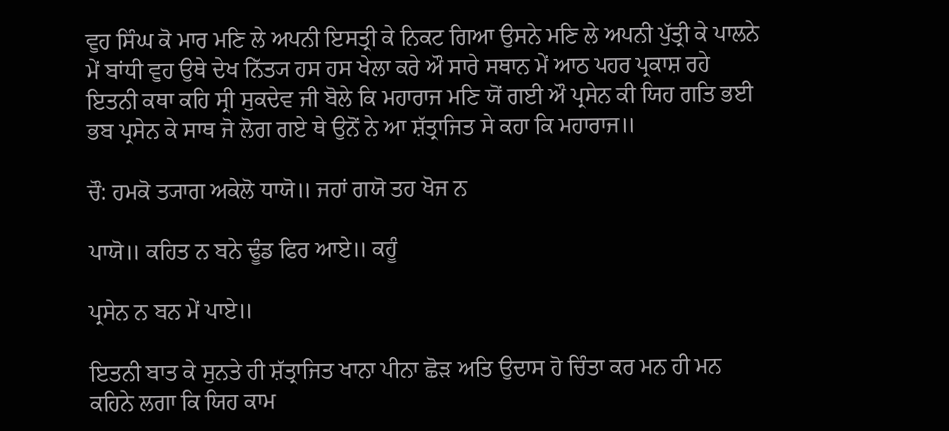ਵੁਹ ਸਿੰਘ ਕੋ ਮਾਰ ਮਣਿ ਲੇ ਅਪਨੀ ਇਸਤ੍ਰੀ ਕੇ ਨਿਕਟ ਗਿਆ ਉਸਨੇ ਮਣਿ ਲੇ ਅਪਨੀ ਪੁੱਤ੍ਰੀ ਕੇ ਪਾਲਨੇ ਮੇਂ ਬਾਂਧੀ ਵੁਹ ਉਥੇ ਦੇਖ ਨਿੱਤ੍ਯ ਹਸ ਹਸ ਖੇਲਾ ਕਰੇ ਔ ਸਾਰੇ ਸਥਾਨ ਮੇਂ ਆਠ ਪਹਰ ਪ੍ਰਕਾਸ਼ ਰਹੇ ਇਤਨੀ ਕਥਾ ਕਹਿ ਸ੍ਰੀ ਸੁਕਦੇਵ ਜੀ ਬੋਲੇ ਕਿ ਮਹਾਰਾਜ ਮਣਿ ਯੋਂ ਗਈ ਔ ਪ੍ਰਸੇਨ ਕੀ ਯਿਹ ਗਤਿ ਭਈ ਭਬ ਪ੍ਰਸੇਨ ਕੇ ਸਾਥ ਜੋ ਲੋਗ ਗਏ ਥੇ ਉਨੋਂ ਨੇ ਆ ਸ਼ੱਤ੍ਰਾਜਿਤ ਸੇ ਕਹਾ ਕਿ ਮਹਾਰਾਜ॥

ਚੌ: ਹਮਕੋ ਤ੍ਯਾਗ ਅਕੇਲੋ ਧਾਯੋ॥ ਜਹਾਂ ਗਯੋ ਤਹ ਖੋਜ ਨ

ਪਾਯੋ॥ ਕਹਿਤ ਨ ਬਨੇ ਢੂੰਡ ਫਿਰ ਆਏ॥ ਕਹੂੰ

ਪ੍ਰਸੇਨ ਨ ਬਨ ਮੇਂ ਪਾਏ॥

ਇਤਨੀ ਬਾਤ ਕੇ ਸੁਨਤੇ ਹੀ ਸ਼ੱਤ੍ਰਾਜਿਤ ਖਾਨਾ ਪੀਨਾ ਛੋੜ ਅਤਿ ਉਦਾਸ ਹੋ ਚਿੰਤਾ ਕਰ ਮਨ ਹੀ ਮਨ ਕਹਿਨੇ ਲਗਾ ਕਿ ਯਿਹ ਕਾਮ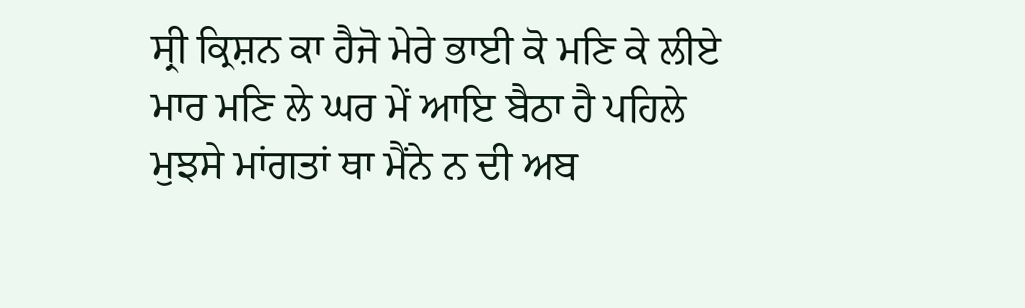ਸ੍ਰੀ ਕ੍ਰਿਸ਼ਨ ਕਾ ਹੈਜੋ ਮੇਰੇ ਭਾਈ ਕੋ ਮਣਿ ਕੇ ਲੀਏ ਮਾਰ ਮਣਿ ਲੇ ਘਰ ਮੇਂ ਆਇ ਬੈਠਾ ਹੈ ਪਹਿਲੇ ਮੁਝਸੇ ਮਾਂਗਤਾਂ ਥਾ ਮੈਂਨੇ ਨ ਦੀ ਅਬ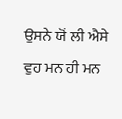ਉਸਨੇ ਯੋਂ ਲੀ ਐਸੇ ਵੁਹ ਮਨ ਹੀ ਮਨ